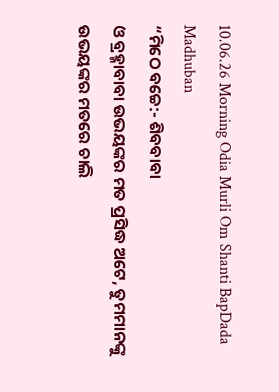10.06.26 Morning Odia Murli Om Shanti BapDada Madhuban
“ମିଠେ ବଚ୍ଚେ:- ଶିବବାବା
ଓ ବ୍ରହ୍ମାବାବା ଉଭୟଙ୍କର ମତ ପ୍ରସିଦ୍ଧ ଅଟେ, ତୁମମାନଙ୍କୁ ଉଭୟଙ୍କର ମତରେ ଚାଲି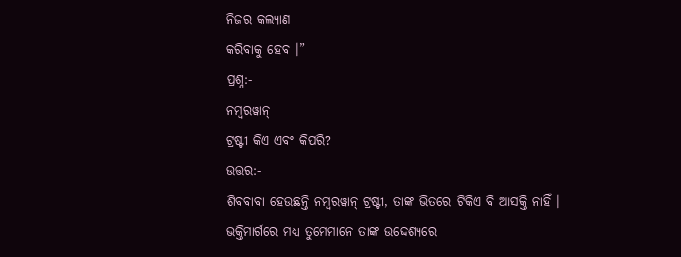ନିଜର କଲ୍ୟାଣ
କରିବାକୁ ହେବ ।”
ପ୍ରଶ୍ନ:-
ନମ୍ବରୱାନ୍
ଟ୍ରଷ୍ଟୀ କିଏ ଏବଂ କିପରି?
ଉତ୍ତର:-
ଶିବବାବା ହେଉଛନ୍ତି ନମ୍ବରୱାନ୍ ଟ୍ରଷ୍ଟୀ, ତାଙ୍କ ଭିତରେ ଟିକିଏ ବି ଆସକ୍ତି ନାହିଁ ।
ଭକ୍ତିମାର୍ଗରେ ମଧ୍ୟ ତୁମେମାନେ ତାଙ୍କ ଉଦ୍ଦେଶ୍ୟରେ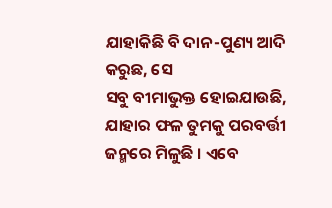ଯାହାକିଛି ବି ଦାନ-ପୁଣ୍ୟ ଆଦି କରୁଛ, ସେ
ସବୁ ବୀମାଭୁକ୍ତ ହୋଇଯାଉଛି, ଯାହାର ଫଳ ତୁମକୁ ପରବର୍ତ୍ତୀ ଜନ୍ମରେ ମିଳୁଛି । ଏବେ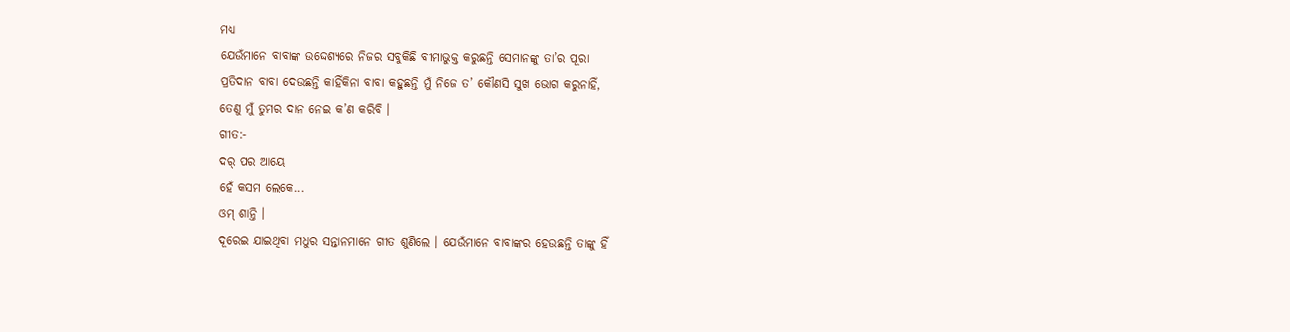ମଧ୍ୟ
ଯେଉଁମାନେ ବାବାଙ୍କ ଉଦ୍ଦେଶ୍ୟରେ ନିଜର ସବୁକିଛି ବୀମାଭୁକ୍ତ କରୁଛନ୍ତି ସେମାନଙ୍କୁ ତା’ର ପୂରା
ପ୍ରତିଦାନ ବାବା ଦେଉଛନ୍ତି କାହିଁକିନା ବାବା କହୁଛନ୍ତି ମୁଁ ନିଜେ ତ’ କୌଣସି ସୁଖ ଭୋଗ କରୁନାହିଁ,
ତେଣୁ ମୁଁ ତୁମର ଦାନ ନେଇ କ’ଣ କରିବି ।
ଗୀତ:-
ଦର୍ ପର ଆୟେ
ହେଁ କସମ ଲେକେ...
ଓମ୍ ଶାନ୍ତି ।
ଦୂରେଇ ଯାଇଥିବା ମଧୁର ସନ୍ତାନମାନେ ଗୀତ ଶୁଣିଲେ । ଯେଉଁମାନେ ବାବାଙ୍କର ହେଉଛନ୍ତି ତାଙ୍କୁ ହିଁ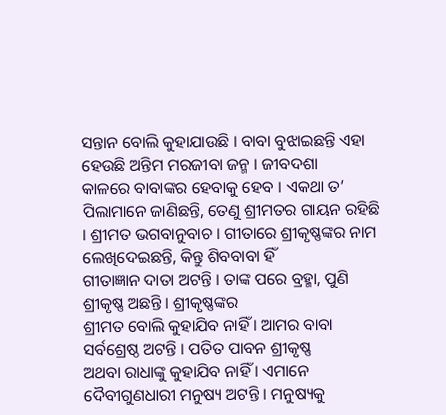ସନ୍ତାନ ବୋଲି କୁହାଯାଉଛି । ବାବା ବୁଝାଇଛନ୍ତି ଏହା ହେଉଛି ଅନ୍ତିମ ମରଜୀବା ଜନ୍ମ । ଜୀବଦଶା
କାଳରେ ବାବାଙ୍କର ହେବାକୁ ହେବ । ଏକଥା ତ’ ପିଲାମାନେ ଜାଣିଛନ୍ତି, ତେଣୁ ଶ୍ରୀମତର ଗାୟନ ରହିଛି
। ଶ୍ରୀମତ ଭଗବାନୁବାଚ । ଗୀତାରେ ଶ୍ରୀକୃଷ୍ଣଙ୍କର ନାମ ଲେଖିଦେଇଛନ୍ତି, କିନ୍ତୁ ଶିବବାବା ହିଁ
ଗୀତାଜ୍ଞାନ ଦାତା ଅଟନ୍ତି । ତାଙ୍କ ପରେ ବ୍ରହ୍ମା, ପୁଣି ଶ୍ରୀକୃଷ୍ଣ ଅଛନ୍ତି । ଶ୍ରୀକୃଷ୍ଣଙ୍କର
ଶ୍ରୀମତ ବୋଲି କୁହାଯିବ ନାହିଁ । ଆମର ବାବା ସର୍ବଶ୍ରେଷ୍ଠ ଅଟନ୍ତି । ପତିତ ପାବନ ଶ୍ରୀକୃଷ୍ଣ
ଅଥବା ରାଧାଙ୍କୁ କୁହାଯିବ ନାହିଁ । ଏମାନେ ଦୈବୀଗୁଣଧାରୀ ମନୁଷ୍ୟ ଅଟନ୍ତି । ମନୁଷ୍ୟକୁ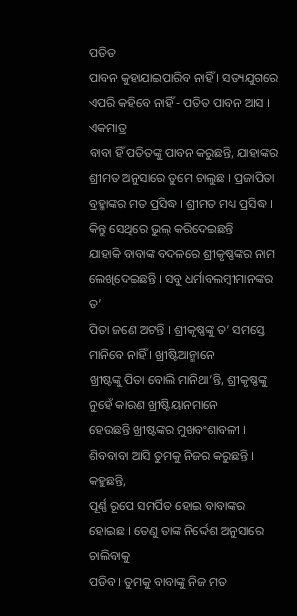ପତିତ
ପାବନ କୁହାଯାଇପାରିବ ନାହିଁ । ସତ୍ୟଯୁଗରେ ଏପରି କହିବେ ନାହିଁ - ପତିତ ପାବନ ଆସ । ଏକମାତ୍ର
ବାବା ହିଁ ପତିତଙ୍କୁ ପାବନ କରୁଛନ୍ତି, ଯାହାଙ୍କର ଶ୍ରୀମତ ଅନୁସାରେ ତୁମେ ଚାଲୁଛ । ପ୍ରଜାପିତା
ବ୍ରହ୍ମାଙ୍କର ମତ ପ୍ରସିଦ୍ଧ । ଶ୍ରୀମତ ମଧ୍ୟ ପ୍ରସିଦ୍ଧ । କିନ୍ତୁ ସେଥିରେ ଭୁଲ୍ କରିଦେଇଛନ୍ତି
ଯାହାକି ବାବାଙ୍କ ବଦଳରେ ଶ୍ରୀକୃଷ୍ଣଙ୍କର ନାମ ଲେଖିଦେଇଛନ୍ତି । ସବୁ ଧର୍ମାବଲମ୍ବୀମାନଙ୍କର ତ’
ପିତା ଜଣେ ଅଟନ୍ତି । ଶ୍ରୀକୃଷ୍ଣଙ୍କୁ ତ’ ସମସ୍ତେ ମାନିବେ ନାହିଁ । ଖ୍ରୀଷ୍ଟିଆନ୍ମାନେ
ଖ୍ରୀଷ୍ଟଙ୍କୁ ପିତା ବୋଲି ମାନିଥା’ନ୍ତି, ଶ୍ରୀକୃଷ୍ଣଙ୍କୁ ନୁହେଁ କାରଣ ଖ୍ରୀଷ୍ଟିୟାନମାନେ
ହେଉଛନ୍ତି ଖ୍ରୀଷ୍ଟଙ୍କର ମୁଖବଂଶାବଳୀ । ଶିବବାବା ଆସି ତୁମକୁ ନିଜର କରୁଛନ୍ତି । କହୁଛନ୍ତି,
ପୂର୍ଣ୍ଣ ରୂପେ ସମର୍ପିତ ହୋଇ ବାବାଙ୍କର ହୋଇଛ । ତେଣୁ ତାଙ୍କ ନିର୍ଦ୍ଦେଶ ଅନୁସାରେ ଚାଲିବାକୁ
ପଡିବ । ତୁମକୁ ବାବାଙ୍କୁ ନିଜ ମତ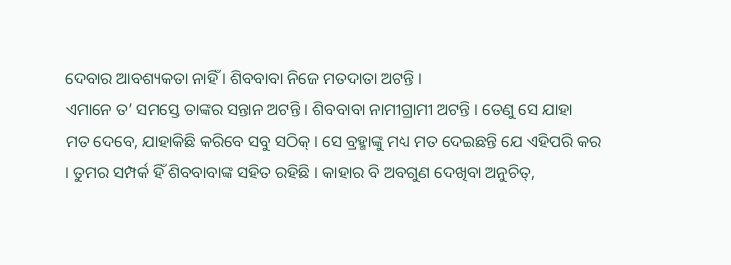ଦେବାର ଆବଶ୍ୟକତା ନାହିଁ । ଶିବବାବା ନିଜେ ମତଦାତା ଅଟନ୍ତି ।
ଏମାନେ ତ’ ସମସ୍ତେ ତାଙ୍କର ସନ୍ତାନ ଅଟନ୍ତି । ଶିବବାବା ନାମୀଗ୍ରାମୀ ଅଟନ୍ତି । ତେଣୁ ସେ ଯାହା
ମତ ଦେବେ, ଯାହାକିଛି କରିବେ ସବୁ ସଠିକ୍ । ସେ ବ୍ରହ୍ମାଙ୍କୁ ମଧ୍ୟ ମତ ଦେଇଛନ୍ତି ଯେ ଏହିପରି କର
। ତୁମର ସମ୍ପର୍କ ହିଁ ଶିବବାବାଙ୍କ ସହିତ ରହିଛି । କାହାର ବି ଅବଗୁଣ ଦେଖିବା ଅନୁଚିତ୍,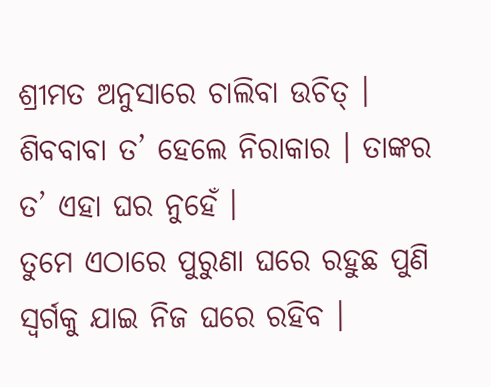ଶ୍ରୀମତ ଅନୁସାରେ ଚାଲିବା ଉଚିତ୍ । ଶିବବାବା ତ’ ହେଲେ ନିରାକାର । ତାଙ୍କର ତ’ ଏହା ଘର ନୁହେଁ ।
ତୁମେ ଏଠାରେ ପୁରୁଣା ଘରେ ରହୁଛ ପୁଣି ସ୍ୱର୍ଗକୁ ଯାଇ ନିଜ ଘରେ ରହିବ ।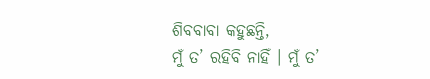ଶିବବାବା କହୁଛନ୍ତି,
ମୁଁ ତ’ ରହିବି ନାହିଁ । ମୁଁ ତ’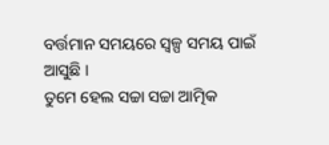ବର୍ତ୍ତମାନ ସମୟରେ ସ୍ୱଳ୍ପ ସମୟ ପାଇଁ ଆସୁଛି ।
ତୁମେ ହେଲ ସଚ୍ଚା ସଚ୍ଚା ଆତ୍ମିକ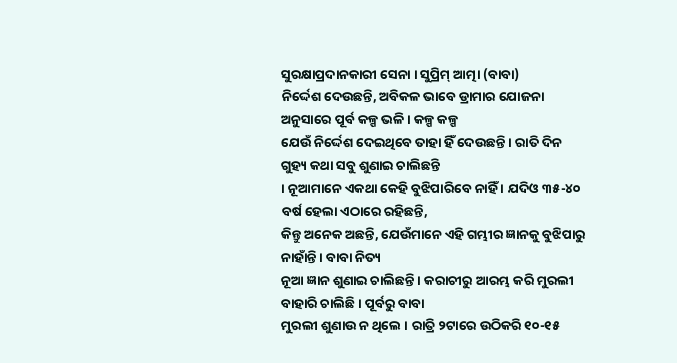ସୁରକ୍ଷାପ୍ରଦାନକାରୀ ସେନା । ସୁପ୍ରିମ୍ ଆତ୍ମା (ବାବା)
ନିର୍ଦ୍ଦେଶ ଦେଉଛନ୍ତି, ଅବିକଳ ଭାବେ ଡ୍ରାମାର ଯୋଜନା ଅନୁସାରେ ପୂର୍ବ କଳ୍ପ ଭଳି । କଳ୍ପ କଳ୍ପ
ଯେଉଁ ନିର୍ଦ୍ଦେଶ ଦେଇଥିବେ ତାହା ହିଁ ଦେଉଛନ୍ତି । ରାତି ଦିନ ଗୁହ୍ୟ କଥା ସବୁ ଶୁଣାଇ ଚାଲିଛନ୍ତି
। ନୂଆମାନେ ଏକଥା କେହି ବୁଝିପାରିବେ ନାହିଁ । ଯଦିଓ ୩୫-୪୦ ବର୍ଷ ହେଲା ଏଠାରେ ରହିଛନ୍ତି,
କିନ୍ତୁ ଅନେକ ଅଛନ୍ତି, ଯେଉଁମାନେ ଏହି ଗମ୍ଭୀର ଜ୍ଞାନକୁ ବୁଝିପାରୁ ନାହାଁନ୍ତି । ବାବା ନିତ୍ୟ
ନୂଆ ଜ୍ଞାନ ଶୁଣାଇ ଚାଲିଛନ୍ତି । କରାଚୀରୁ ଆରମ୍ଭ କରି ମୁରଲୀ ବାହାରି ଚାଲିଛି । ପୂର୍ବରୁ ବାବା
ମୁରଲୀ ଶୁଣାଉ ନ ଥିଲେ । ରାତ୍ରି ୨ଟାରେ ଉଠିକରି ୧୦-୧୫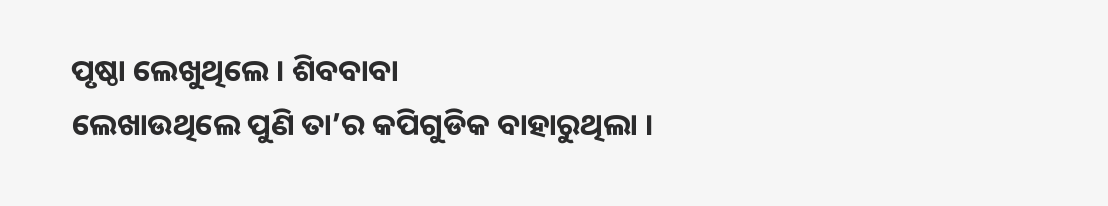ପୃଷ୍ଠା ଲେଖୁଥିଲେ । ଶିବବାବା
ଲେଖାଉଥିଲେ ପୁଣି ତା’ର କପିଗୁଡିକ ବାହାରୁଥିଲା ।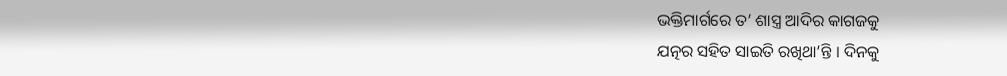ଭକ୍ତିମାର୍ଗରେ ତ’ ଶାସ୍ତ୍ର ଆଦିର କାଗଜକୁ
ଯତ୍ନର ସହିତ ସାଇତି ରଖିଥା’ନ୍ତି । ଦିନକୁ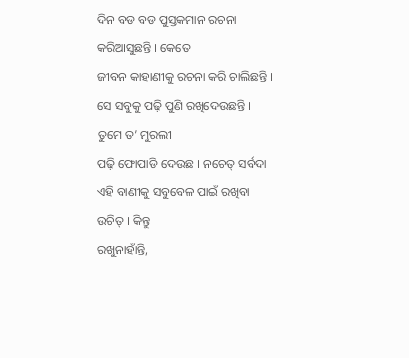ଦିନ ବଡ ବଡ ପୁସ୍ତକମାନ ରଚନା କରିଆସୁଛନ୍ତି । କେତେ
ଜୀବନ କାହାଣୀକୁ ରଚନା କରି ଚାଲିଛନ୍ତି । ସେ ସବୁକୁ ପଢ଼ି ପୁଣି ରଖିଦେଉଛନ୍ତି । ତୁମେ ତ’ ମୁରଲୀ
ପଢ଼ି ଫୋପାଡି ଦେଉଛ । ନଚେତ୍ ସର୍ବଦା ଏହି ବାଣୀକୁ ସବୁବେଳ ପାଇଁ ରଖିବା ଉଚିତ୍ । କିନ୍ତୁ
ରଖୁନାହାଁନ୍ତି,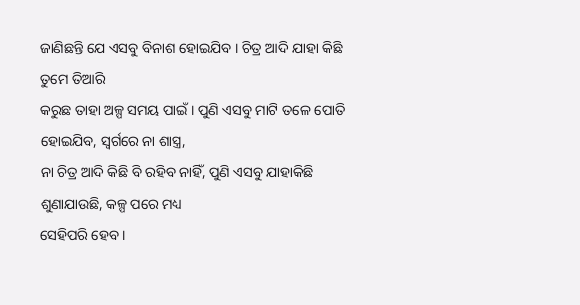ଜାଣିଛନ୍ତି ଯେ ଏସବୁ ବିନାଶ ହୋଇଯିବ । ଚିତ୍ର ଆଦି ଯାହା କିଛି ତୁମେ ତିଆରି
କରୁଛ ତାହା ଅଳ୍ପ ସମୟ ପାଇଁ । ପୁଣି ଏସବୁ ମାଟି ତଳେ ପୋତି ହୋଇଯିବ, ସ୍ୱର୍ଗରେ ନା ଶାସ୍ତ୍ର,
ନା ଚିତ୍ର ଆଦି କିଛି ବି ରହିବ ନାହିଁ, ପୁଣି ଏସବୁ ଯାହାକିଛି ଶୁଣାଯାଉଛି, କଳ୍ପ ପରେ ମଧ୍ୟ
ସେହିପରି ହେବ ।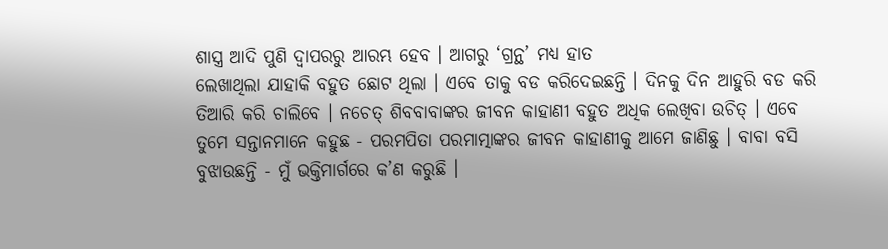ଶାସ୍ତ୍ର ଆଦି ପୁଣି ଦ୍ୱାପରରୁ ଆରମ୍ଭ ହେବ । ଆଗରୁ ‘ଗ୍ରନ୍ଥ’ ମଧ୍ୟ ହାତ
ଲେଖାଥିଲା ଯାହାକି ବହୁତ ଛୋଟ ଥିଲା । ଏବେ ତାକୁ ବଡ କରିଦେଇଛନ୍ତି । ଦିନକୁ ଦିନ ଆହୁରି ବଡ କରି
ତିଆରି କରି ଚାଲିବେ । ନଚେତ୍ ଶିବବାବାଙ୍କର ଜୀବନ କାହାଣୀ ବହୁତ ଅଧିକ ଲେଖିବା ଉଚିତ୍ । ଏବେ
ତୁମେ ସନ୍ତାନମାନେ କହୁଛ - ପରମପିତା ପରମାତ୍ମାଙ୍କର ଜୀବନ କାହାଣୀକୁ ଆମେ ଜାଣିଛୁ । ବାବା ବସି
ବୁଝାଉଛନ୍ତି - ମୁଁ ଭକ୍ତିମାର୍ଗରେ କ’ଣ କରୁଛି ।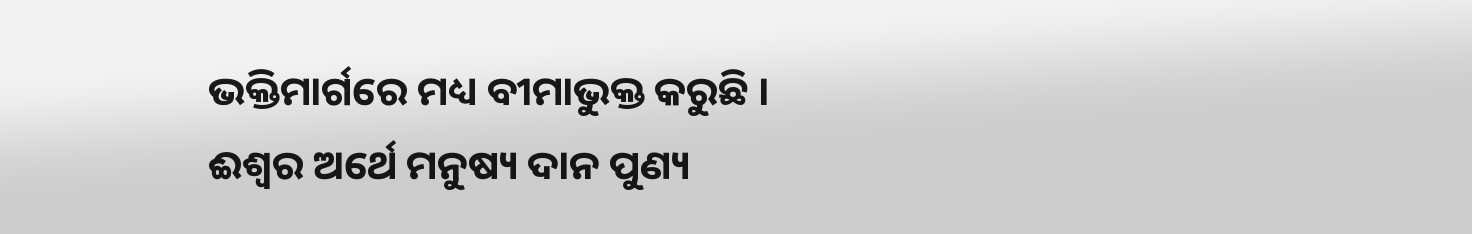ଭକ୍ତିମାର୍ଗରେ ମଧ୍ୟ ବୀମାଭୁକ୍ତ କରୁଛି ।
ଈଶ୍ୱର ଅର୍ଥେ ମନୁଷ୍ୟ ଦାନ ପୁଣ୍ୟ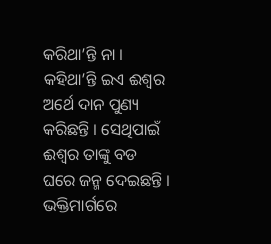କରିଥା’ନ୍ତି ନା । କହିଥା’ନ୍ତି ଇଏ ଈଶ୍ୱର ଅର୍ଥେ ଦାନ ପୁଣ୍ୟ
କରିଛନ୍ତି । ସେଥିପାଇଁ ଈଶ୍ୱର ତାଙ୍କୁ ବଡ ଘରେ ଜନ୍ମ ଦେଇଛନ୍ତି । ଭକ୍ତିମାର୍ଗରେ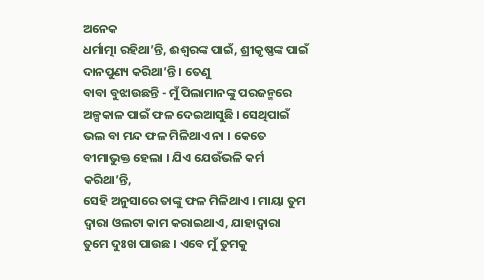ଅନେକ
ଧର୍ମାତ୍ମା ରହିଥା’ନ୍ତି, ଈଶ୍ୱରଙ୍କ ପାଇଁ, ଶ୍ରୀକୃଷ୍ଣଙ୍କ ପାଇଁ ଦାନପୁଣ୍ୟ କରିଥା’ନ୍ତି । ତେଣୁ
ବାବା ବୁଝାଉଛନ୍ତି - ମୁଁ ପିଲାମାନଙ୍କୁ ପରଜନ୍ମରେ ଅଳ୍ପକାଳ ପାଇଁ ଫଳ ଦେଇଆସୁଛି । ସେଥିପାଇଁ
ଭଲ ବା ମନ୍ଦ ଫଳ ମିଳିଥାଏ ନା । କେତେ ବୀମାଭୁକ୍ତ ହେଲା । ଯିଏ ଯେଉଁଭଳି କର୍ମ କରିଥା’ନ୍ତି,
ସେହି ଅନୁସାରେ ତାଙ୍କୁ ଫଳ ମିଳିଥାଏ । ମାୟା ତୁମ ଦ୍ୱାରା ଓଲଟା କାମ କରାଇଥାଏ, ଯାହାଦ୍ୱାରା
ତୁମେ ଦୁଃଖ ପାଉଛ । ଏବେ ମୁଁ ତୁମକୁ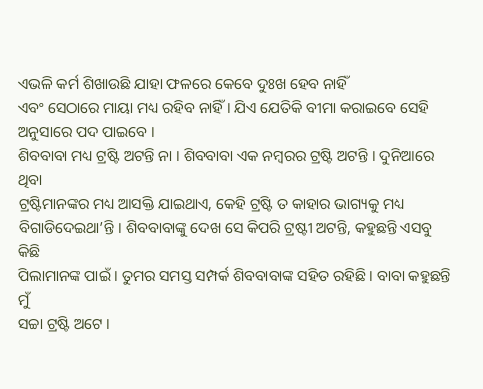ଏଭଳି କର୍ମ ଶିଖାଉଛି ଯାହା ଫଳରେ କେବେ ଦୁଃଖ ହେବ ନାହିଁ
ଏବଂ ସେଠାରେ ମାୟା ମଧ୍ୟ ରହିବ ନାହିଁ । ଯିଏ ଯେତିକି ବୀମା କରାଇବେ ସେହି ଅନୁସାରେ ପଦ ପାଇବେ ।
ଶିବବାବା ମଧ୍ୟ ଟ୍ରଷ୍ଟି ଅଟନ୍ତି ନା । ଶିବବାବା ଏକ ନମ୍ବରର ଟ୍ରଷ୍ଟି ଅଟନ୍ତି । ଦୁନିଆରେ ଥିବା
ଟ୍ରଷ୍ଟିମାନଙ୍କର ମଧ୍ୟ ଆସକ୍ତି ଯାଇଥାଏ, କେହି ଟ୍ରଷ୍ଟି ତ କାହାର ଭାଗ୍ୟକୁ ମଧ୍ୟ
ବିଗାଡିଦେଇଥା’ନ୍ତି । ଶିବବାବାଙ୍କୁ ଦେଖ ସେ କିପରି ଟ୍ରଷ୍ଟୀ ଅଟନ୍ତି, କହୁଛନ୍ତି ଏସବୁ କିଛି
ପିଲାମାନଙ୍କ ପାଇଁ । ତୁମର ସମସ୍ତ ସମ୍ପର୍କ ଶିବବାବାଙ୍କ ସହିତ ରହିଛି । ବାବା କହୁଛନ୍ତି ମୁଁ
ସଚ୍ଚା ଟ୍ରଷ୍ଟି ଅଟେ ।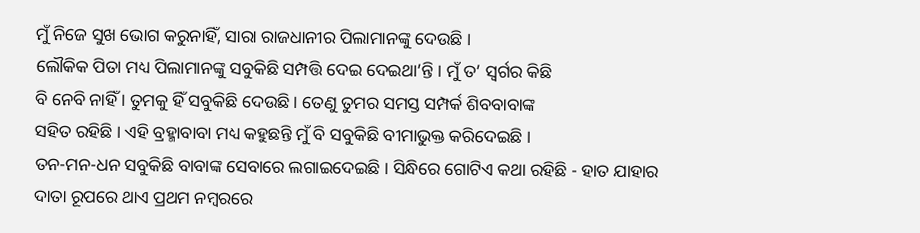ମୁଁ ନିଜେ ସୁଖ ଭୋଗ କରୁନାହିଁ, ସାରା ରାଜଧାନୀର ପିଲାମାନଙ୍କୁ ଦେଉଛି ।
ଲୌକିକ ପିତା ମଧ୍ୟ ପିଲାମାନଙ୍କୁ ସବୁକିଛି ସମ୍ପତ୍ତି ଦେଇ ଦେଇଥା’ନ୍ତି । ମୁଁ ତ’ ସ୍ୱର୍ଗର କିଛି
ବି ନେବି ନାହିଁ । ତୁମକୁ ହିଁ ସବୁକିଛି ଦେଉଛି । ତେଣୁ ତୁମର ସମସ୍ତ ସମ୍ପର୍କ ଶିବବାବାଙ୍କ
ସହିତ ରହିଛି । ଏହି ବ୍ରହ୍ମାବାବା ମଧ୍ୟ କହୁଛନ୍ତି ମୁଁ ବି ସବୁକିଛି ବୀମାଭୁକ୍ତ କରିଦେଇଛି ।
ତନ-ମନ-ଧନ ସବୁକିଛି ବାବାଙ୍କ ସେବାରେ ଲଗାଇଦେଇଛି । ସିନ୍ଧିରେ ଗୋଟିଏ କଥା ରହିଛି - ହାତ ଯାହାର
ଦାତା ରୂପରେ ଥାଏ ପ୍ରଥମ ନମ୍ବରରେ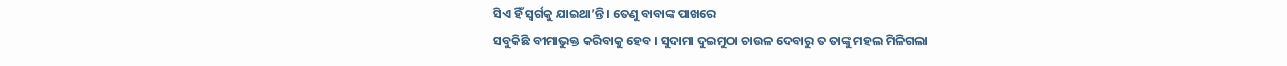ସିଏ ହିଁ ସ୍ୱର୍ଗକୁ ଯାଇଥା’ନ୍ତି । ତେଣୁ ବାବାଙ୍କ ପାଖରେ
ସବୁକିଛି ବୀମାଭୁକ୍ତ କରିବାକୁ ହେବ । ସୁଦାମା ଦୁଇମୁଠା ଚାଉଳ ଦେବାରୁ ତ ତାଙ୍କୁ ମହଲ ମିଳିଗଲା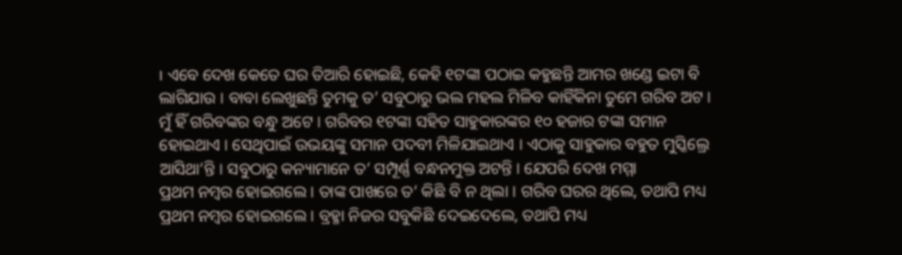। ଏବେ ଦେଖ କେତେ ଘର ତିଆରି ହୋଇଛି, କେହି ୧ଟଙ୍କା ପଠାଇ କହୁଛନ୍ତି ଆମର ଖଣ୍ଡେ ଇଟା ବି
ଲାଗିଯାଉ । ବାବା ଲେଖୁଛନ୍ତି ତୁମକୁ ତ’ ସବୁଠାରୁ ଭଲ ମହଲ ମିଳିବ କାହିଁକିନା ତୁମେ ଗରିବ ଅଟ ।
ମୁଁ ହିଁ ଗରିବଙ୍କର ବନ୍ଧୁ ଅଟେ । ଗରିବର ୧ଟଙ୍କା ସହିତ ସାହୁକାରଙ୍କର ୧୦ ହଜାର ଟଙ୍କା ସମାନ
ହୋଇଥାଏ । ସେଥିପାଇଁ ଉଭୟଙ୍କୁ ସମାନ ପଦବୀ ମିଳିଯାଇଥାଏ । ଏଠାକୁ ସାହୁକାର ବହୁତ ମୁସ୍କିଲ୍ରେ
ଆସିଥା’ନ୍ତି । ସବୁଠାରୁ କନ୍ୟାମାନେ ତ’ ସମ୍ପୂର୍ଣ୍ଣ ବନ୍ଧନମୁକ୍ତ ଅଟନ୍ତି । ଯେପରି ଦେଖ ମମ୍ମା
ପ୍ରଥମ ନମ୍ବର ହୋଇଗଲେ । ତାଙ୍କ ପାଖରେ ତ’ କିଛି ବି ନ ଥିଲା । ଗରିବ ଘରର ଥିଲେ, ତଥାପି ମଧ୍ୟ
ପ୍ରଥମ ନମ୍ବର ହୋଇଗଲେ । ବ୍ରହ୍ମା ନିଜର ସବୁକିଛି ଦେଇଦେଲେ, ତଥାପି ମଧ୍ୟ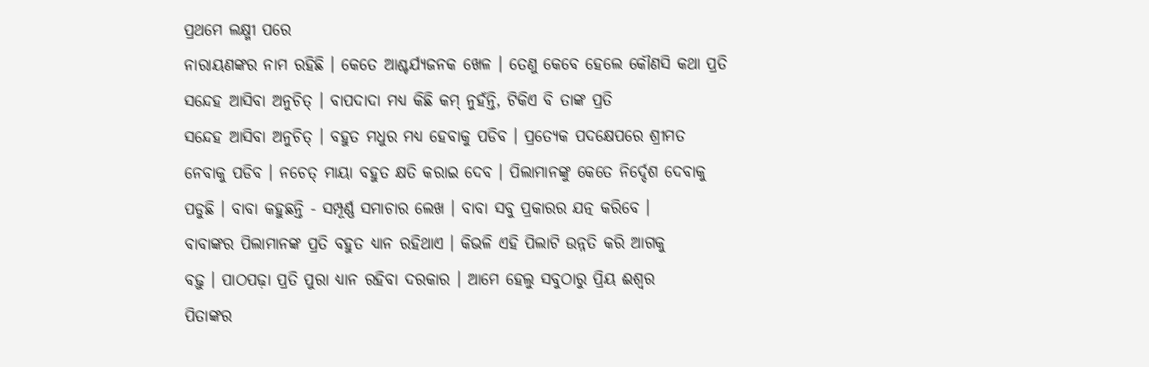ପ୍ରଥମେ ଲକ୍ଷ୍ମୀ ପରେ
ନାରାୟଣଙ୍କର ନାମ ରହିଛି । କେତେ ଆଶ୍ଚର୍ଯ୍ୟଜନକ ଖେଳ । ତେଣୁ କେବେ ହେଲେ କୌଣସି କଥା ପ୍ରତି
ସନ୍ଦେହ ଆସିବା ଅନୁଚିତ୍ । ବାପଦାଦା ମଧ୍ୟ କିଛି କମ୍ ନୁହଁନ୍ତି, ଟିକିଏ ବି ତାଙ୍କ ପ୍ରତି
ସନ୍ଦେହ ଆସିବା ଅନୁଚିତ୍ । ବହୁତ ମଧୁର ମଧ୍ୟ ହେବାକୁ ପଡିବ । ପ୍ରତ୍ୟେକ ପଦକ୍ଷେପରେ ଶ୍ରୀମତ
ନେବାକୁ ପଡିବ । ନଚେତ୍ ମାୟା ବହୁତ କ୍ଷତି କରାଇ ଦେବ । ପିଲାମାନଙ୍କୁ କେତେ ନିର୍ଦ୍ଦେଶ ଦେବାକୁ
ପଡୁଛି । ବାବା କହୁଛନ୍ତି - ସମ୍ପୂର୍ଣ୍ଣ ସମାଚାର ଲେଖ । ବାବା ସବୁ ପ୍ରକାରର ଯତ୍ନ କରିବେ ।
ବାବାଙ୍କର ପିଲାମାନଙ୍କ ପ୍ରତି ବହୁତ ଧ୍ୟାନ ରହିଥାଏ । କିଭଳି ଏହି ପିଲାଟି ଉନ୍ନତି କରି ଆଗକୁ
ବଢ଼ୁ । ପାଠପଢ଼ା ପ୍ରତି ପୁରା ଧ୍ୟାନ ରହିବା ଦରକାର । ଆମେ ହେଲୁ ସବୁଠାରୁ ପ୍ରିୟ ଈଶ୍ୱର
ପିତାଙ୍କର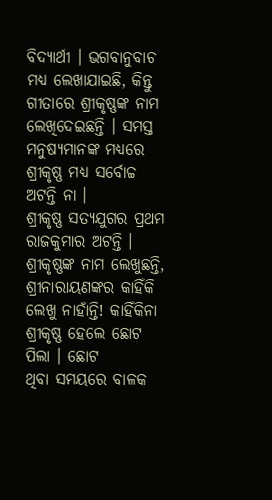ବିଦ୍ୟାର୍ଥୀ । ଭଗବାନୁବାଚ ମଧ୍ୟ ଲେଖାଯାଇଛି, କିନ୍ତୁ ଗୀତାରେ ଶ୍ରୀକୃଷ୍ଣଙ୍କ ନାମ
ଲେଖିଦେଇଛନ୍ତି । ସମସ୍ତ ମନୁଷ୍ୟମାନଙ୍କ ମଧ୍ୟରେ ଶ୍ରୀକୃଷ୍ଣ ମଧ୍ୟ ସର୍ବୋଚ୍ଚ ଅଟନ୍ତି ନା ।
ଶ୍ରୀକୃଷ୍ଣ ସତ୍ୟଯୁଗର ପ୍ରଥମ ରାଜକୁମାର ଅଟନ୍ତି । ଶ୍ରୀକୃଷ୍ଣଙ୍କ ନାମ ଲେଖୁଛନ୍ତି,
ଶ୍ରୀନାରାୟଣଙ୍କର କାହିଁକି ଲେଖୁ ନାହାଁନ୍ତି! କାହିଁକିନା ଶ୍ରୀକୃଷ୍ଣ ହେଲେ ଛୋଟ ପିଲା । ଛୋଟ
ଥିବା ସମୟରେ ବାଳକ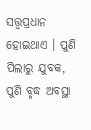ସତ୍ତ୍ୱପ୍ରଧାନ ହୋଇଥାଏ । ପୁଣି ପିଲାରୁ ଯୁବକ, ପୁଣି ବୃଦ୍ଧ ଅବସ୍ଥା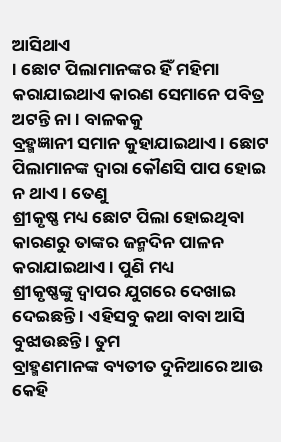ଆସିଥାଏ
। ଛୋଟ ପିଲାମାନଙ୍କର ହିଁ ମହିମା କରାଯାଇଥାଏ କାରଣ ସେମାନେ ପବିତ୍ର ଅଟନ୍ତି ନା । ବାଳକକୁ
ବ୍ରହ୍ମଜ୍ଞାନୀ ସମାନ କୁହାଯାଇଥାଏ । ଛୋଟ ପିଲାମାନଙ୍କ ଦ୍ୱାରା କୌଣସି ପାପ ହୋଇ ନ ଥାଏ । ତେଣୁ
ଶ୍ରୀକୃଷ୍ଣ ମଧ୍ୟ ଛୋଟ ପିଲା ହୋଇଥିବା କାରଣରୁ ତାଙ୍କର ଜନ୍ମଦିନ ପାଳନ କରାଯାଇଥାଏ । ପୁଣି ମଧ୍ୟ
ଶ୍ରୀକୃଷ୍ଣଙ୍କୁ ଦ୍ୱାପର ଯୁଗରେ ଦେଖାଇ ଦେଇଛନ୍ତି । ଏହିସବୁ କଥା ବାବା ଆସି ବୁଝାଉଛନ୍ତି । ତୁମ
ବ୍ରାହ୍ମଣମାନଙ୍କ ବ୍ୟତୀତ ଦୁନିଆରେ ଆଉ କେହି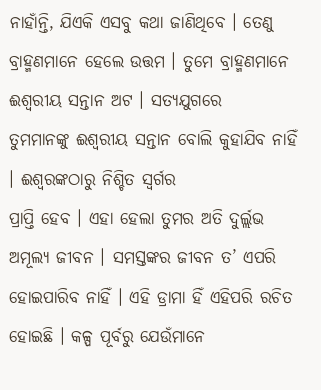ନାହାଁନ୍ତି, ଯିଏକି ଏସବୁ କଥା ଜାଣିଥିବେ । ତେଣୁ
ବ୍ରାହ୍ମଣମାନେ ହେଲେ ଉତ୍ତମ । ତୁମେ ବ୍ରାହ୍ମଣମାନେ ଈଶ୍ୱରୀୟ ସନ୍ତାନ ଅଟ । ସତ୍ୟଯୁଗରେ
ତୁମମାନଙ୍କୁ ଈଶ୍ୱରୀୟ ସନ୍ତାନ ବୋଲି କୁହାଯିବ ନାହିଁ । ଈଶ୍ୱରଙ୍କଠାରୁ ନିଶ୍ଚିତ ସ୍ୱର୍ଗର
ପ୍ରାପ୍ତି ହେବ । ଏହା ହେଲା ତୁମର ଅତି ଦୁର୍ଲ୍ଲଭ ଅମୂଲ୍ୟ ଜୀବନ । ସମସ୍ତଙ୍କର ଜୀବନ ତ’ ଏପରି
ହୋଇପାରିବ ନାହିଁ । ଏହି ଡ୍ରାମା ହିଁ ଏହିପରି ରଚିତ ହୋଇଛି । କଳ୍ପ ପୂର୍ବରୁ ଯେଉଁମାନେ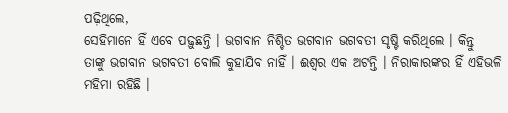ପଢ଼ିଥିଲେ,
ସେହିମାନେ ହିଁ ଏବେ ପଢ଼ୁଛନ୍ତି । ଭଗବାନ ନିଶ୍ଚିତ ଭଗବାନ ଭଗବତୀ ସୃଷ୍ଟି କରିଥିଲେ । କିନ୍ତୁ
ତାଙ୍କୁ ଭଗବାନ ଭଗବତୀ ବୋଲି କୁହାଯିବ ନାହିଁ । ଈଶ୍ୱର ଏକ ଅଟନ୍ତି । ନିରାକାରଙ୍କର ହିଁ ଏହିଭଳି
ମହିମା ରହିଛି ।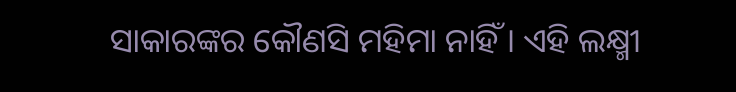ସାକାରଙ୍କର କୌଣସି ମହିମା ନାହିଁ । ଏହି ଲକ୍ଷ୍ମୀ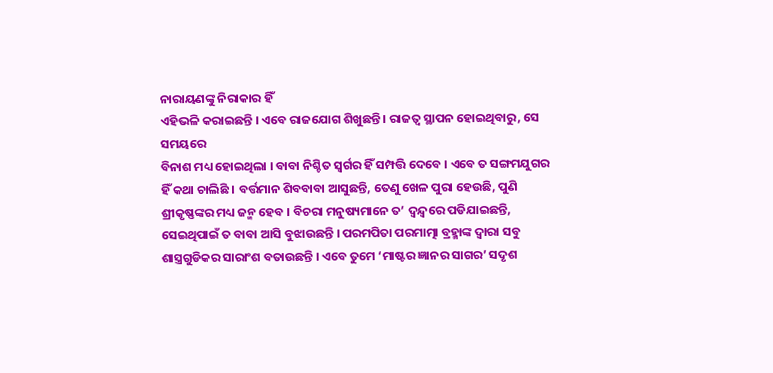ନାରାୟଣଙ୍କୁ ନିରାକାର ହିଁ
ଏହିଭଳି କରାଇଛନ୍ତି । ଏବେ ରାଜଯୋଗ ଶିଖୁଛନ୍ତି । ରାଜତ୍ୱ ସ୍ଥାପନ ହୋଇଥିବାରୁ, ସେ ସମୟରେ
ବିନାଶ ମଧ୍ୟ ହୋଇଥିଲା । ବାବା ନିଶ୍ଚିତ ସ୍ୱର୍ଗର ହିଁ ସମ୍ପତ୍ତି ଦେବେ । ଏବେ ତ ସଙ୍ଗମଯୁଗର
ହିଁ କଥା ଚାଲିଛି । ବର୍ତ୍ତମାନ ଶିବବାବା ଆସୁଛନ୍ତି, ତେଣୁ ଖେଳ ପୁରା ହେଉଛି, ପୁଣି
ଶ୍ରୀକୃଷ୍ଣଙ୍କର ମଧ୍ୟ ଜନ୍ମ ହେବ । ବିଚରା ମନୁଷ୍ୟମାନେ ତ’ ଦ୍ୱନ୍ଦ୍ୱରେ ପଡିଯାଇଛନ୍ତି,
ସେଇଥିପାଇଁ ତ ବାବା ଆସି ବୁଝାଉଛନ୍ତି । ପରମପିତା ପରମାତ୍ମା ବ୍ରହ୍ମାଙ୍କ ଦ୍ୱାରା ସବୁ
ଶାସ୍ତ୍ରଗୁଡିକର ସାରାଂଶ ବତାଉଛନ୍ତି । ଏବେ ତୁମେ ‘ମାଷ୍ଟର ଜ୍ଞାନର ସାଗର’ ସଦୃଶ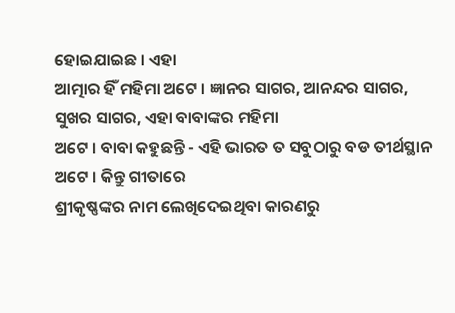ହୋଇଯାଇଛ । ଏହା
ଆତ୍ମାର ହିଁ ମହିମା ଅଟେ । ଜ୍ଞାନର ସାଗର, ଆନନ୍ଦର ସାଗର, ସୁଖର ସାଗର, ଏହା ବାବାଙ୍କର ମହିମା
ଅଟେ । ବାବା କହୁଛନ୍ତି - ଏହି ଭାରତ ତ ସବୁଠାରୁ ବଡ ତୀର୍ଥସ୍ଥାନ ଅଟେ । କିନ୍ତୁ ଗୀତାରେ
ଶ୍ରୀକୃଷ୍ଣଙ୍କର ନାମ ଲେଖିଦେଇଥିବା କାରଣରୁ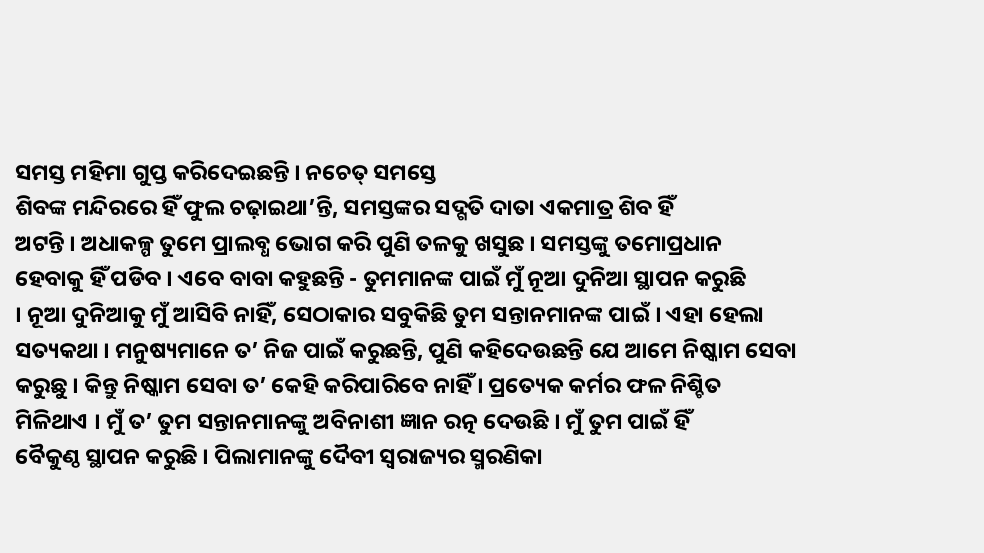ସମସ୍ତ ମହିମା ଗୁପ୍ତ କରିଦେଇଛନ୍ତି । ନଚେତ୍ ସମସ୍ତେ
ଶିବଙ୍କ ମନ୍ଦିରରେ ହିଁ ଫୁଲ ଚଢ଼ାଇଥା’ନ୍ତି, ସମସ୍ତଙ୍କର ସଦ୍ଗତି ଦାତା ଏକମାତ୍ର ଶିବ ହିଁ
ଅଟନ୍ତି । ଅଧାକଳ୍ପ ତୁମେ ପ୍ରାଲବ୍ଧ ଭୋଗ କରି ପୁଣି ତଳକୁ ଖସୁଛ । ସମସ୍ତଙ୍କୁ ତମୋପ୍ରଧାନ
ହେବାକୁ ହିଁ ପଡିବ । ଏବେ ବାବା କହୁଛନ୍ତି - ତୁମମାନଙ୍କ ପାଇଁ ମୁଁ ନୂଆ ଦୁନିଆ ସ୍ଥାପନ କରୁଛି
। ନୂଆ ଦୁନିଆକୁ ମୁଁ ଆସିବି ନାହିଁ, ସେଠାକାର ସବୁକିଛି ତୁମ ସନ୍ତାନମାନଙ୍କ ପାଇଁ । ଏହା ହେଲା
ସତ୍ୟକଥା । ମନୁଷ୍ୟମାନେ ତ’ ନିଜ ପାଇଁ କରୁଛନ୍ତି, ପୁଣି କହିଦେଉଛନ୍ତି ଯେ ଆମେ ନିଷ୍କାମ ସେବା
କରୁଛୁ । କିନ୍ତୁ ନିଷ୍କାମ ସେବା ତ’ କେହି କରିପାରିବେ ନାହିଁ । ପ୍ରତ୍ୟେକ କର୍ମର ଫଳ ନିଶ୍ଚିତ
ମିଳିଥାଏ । ମୁଁ ତ’ ତୁମ ସନ୍ତାନମାନଙ୍କୁ ଅବିନାଶୀ ଜ୍ଞାନ ରତ୍ନ ଦେଉଛି । ମୁଁ ତୁମ ପାଇଁ ହିଁ
ବୈକୁଣ୍ଠ ସ୍ଥାପନ କରୁଛି । ପିଲାମାନଙ୍କୁ ଦୈବୀ ସ୍ୱରାଜ୍ୟର ସ୍ମରଣିକା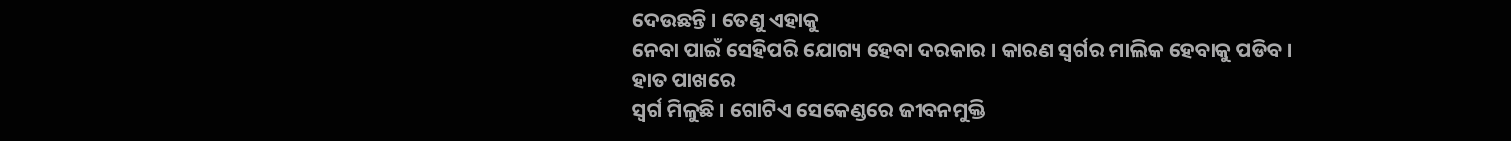ଦେଉଛନ୍ତି । ତେଣୁ ଏହାକୁ
ନେବା ପାଇଁ ସେହିପରି ଯୋଗ୍ୟ ହେବା ଦରକାର । କାରଣ ସ୍ୱର୍ଗର ମାଲିକ ହେବାକୁ ପଡିବ । ହାତ ପାଖରେ
ସ୍ୱର୍ଗ ମିଳୁଛି । ଗୋଟିଏ ସେକେଣ୍ଡରେ ଜୀବନମୁକ୍ତି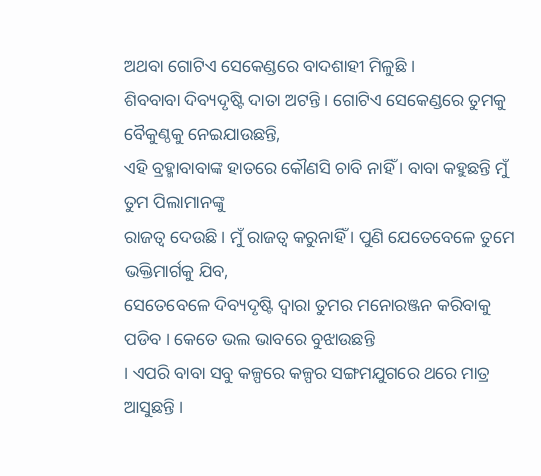ଅଥବା ଗୋଟିଏ ସେକେଣ୍ଡରେ ବାଦଶାହୀ ମିଳୁଛି ।
ଶିବବାବା ଦିବ୍ୟଦୃଷ୍ଟି ଦାତା ଅଟନ୍ତି । ଗୋଟିଏ ସେକେଣ୍ଡରେ ତୁମକୁ ବୈକୁଣ୍ଠକୁ ନେଇଯାଉଛନ୍ତି,
ଏହି ବ୍ରହ୍ମାବାବାଙ୍କ ହାତରେ କୌଣସି ଚାବି ନାହିଁ । ବାବା କହୁଛନ୍ତି ମୁଁ ତୁମ ପିଲାମାନଙ୍କୁ
ରାଜତ୍ୱ ଦେଉଛି । ମୁଁ ରାଜତ୍ୱ କରୁନାହିଁ । ପୁଣି ଯେତେବେଳେ ତୁମେ ଭକ୍ତିମାର୍ଗକୁ ଯିବ,
ସେତେବେଳେ ଦିବ୍ୟଦୃଷ୍ଟି ଦ୍ୱାରା ତୁମର ମନୋରଞ୍ଜନ କରିବାକୁ ପଡିବ । କେତେ ଭଲ ଭାବରେ ବୁଝାଉଛନ୍ତି
। ଏପରି ବାବା ସବୁ କଳ୍ପରେ କଳ୍ପର ସଙ୍ଗମଯୁଗରେ ଥରେ ମାତ୍ର ଆସୁଛନ୍ତି ।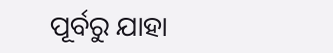ପୂର୍ବରୁ ଯାହା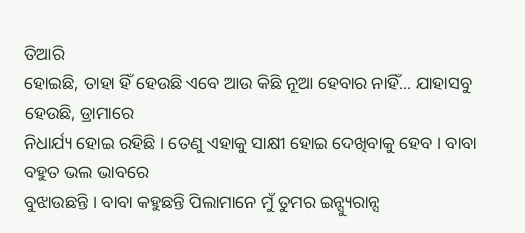ତିଆରି
ହୋଇଛି, ତାହା ହିଁ ହେଉଛି ଏବେ ଆଉ କିଛି ନୂଆ ହେବାର ନାହିଁ... ଯାହାସବୁ ହେଉଛି, ଡ୍ରାମାରେ
ନିଧାର୍ଯ୍ୟ ହୋଇ ରହିଛି । ତେଣୁ ଏହାକୁ ସାକ୍ଷୀ ହୋଇ ଦେଖିବାକୁ ହେବ । ବାବା ବହୁତ ଭଲ ଭାବରେ
ବୁଝାଉଛନ୍ତି । ବାବା କହୁଛନ୍ତି ପିଲାମାନେ ମୁଁ ତୁମର ଇନ୍ସ୍ୟୁରାନ୍ସ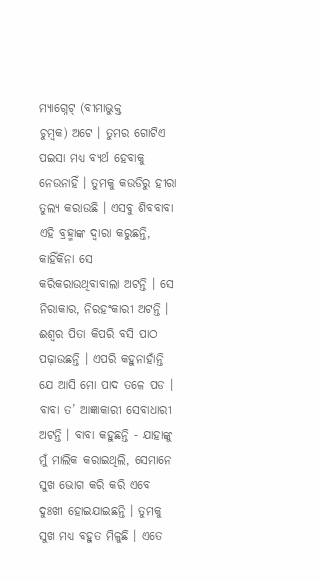ମ୍ୟାଗ୍ନେଟ୍ (ବୀମାଭୁକ୍ତ
ଚୁମ୍ବକ) ଅଟେ । ତୁମର ଗୋଟିଏ ପଇସା ମଧ୍ୟ ବ୍ୟର୍ଥ ହେବାକୁ ନେଉନାହିଁ । ତୁମକୁ କଉଡିରୁ ହୀରା
ତୁଲ୍ୟ କରାଉଛି । ଏସବୁ ଶିବବାବା ଏହି ବ୍ରହ୍ମାଙ୍କ ଦ୍ୱାରା କରୁଛନ୍ତି, କାହିଁକିନା ସେ
କରିକରାଉଥିବାବାଲା ଅଟନ୍ତି । ସେ ନିରାକାର, ନିରହଂକାରୀ ଅଟନ୍ତି । ଈଶ୍ୱର ପିତା କିପରି ବସି ପାଠ
ପଢ଼ାଉଛନ୍ତି । ଏପରି କହୁନାହାଁନ୍ତି ଯେ ଆସି ମୋ ପାଦ ତଳେ ପଡ । ବାବା ତ’ ଆଜ୍ଞାକାରୀ ସେବାଧାରୀ
ଅଟନ୍ତି । ବାବା କହୁଛନ୍ତି - ଯାହାଙ୍କୁ ମୁଁ ମାଲିକ କରାଇଥିଲି, ସେମାନେ ସୁଖ ଭୋଗ କରି କରି ଏବେ
ଦୁଃଖୀ ହୋଇଯାଇଛନ୍ତି । ତୁମକୁ ସୁଖ ମଧ୍ୟ ବହୁତ ମିଳୁଛି । ଏତେ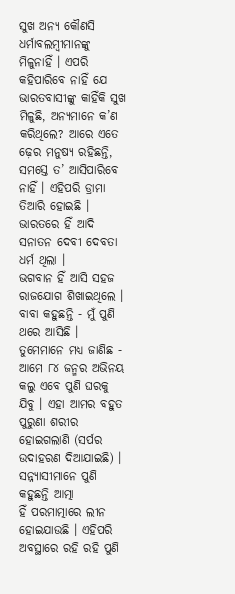ସୁଖ ଅନ୍ୟ କୌଣସି
ଧର୍ମାବଲମ୍ବୀମାନଙ୍କୁ ମିଳୁନାହିଁ । ଏପରି କହିପାରିବେ ନାହିଁ ଯେ ଭାରତବାସୀଙ୍କୁ କାହିଁକି ସୁଖ
ମିଳୁଛି, ଅନ୍ୟମାନେ କ’ଣ କରିଥିଲେ? ଆରେ ଏତେ ଢ଼େର ମନୁଷ୍ୟ ରହିଛନ୍ତି, ସମସ୍ତେ ତ’ ଆସିପାରିବେ
ନାହିଁ । ଏହିପରି ଡ୍ରାମା ତିଆରି ହୋଇଛି । ଭାରତରେ ହିଁ ଆଦି ସନାତନ ଦେବୀ ଦେବତା ଧର୍ମ ଥିଲା ।
ଭଗବାନ ହିଁ ଆସି ସହଜ ରାଜଯୋଗ ଶିଖାଇଥିଲେ । ବାବା କହୁଛନ୍ତି - ମୁଁ ପୁଣି ଥରେ ଆସିଛି ।
ତୁମେମାନେ ମଧ୍ୟ ଜାଣିଛ - ଆମେ ୮୪ ଜନ୍ମର ଅଭିନୟ କଲୁ ଏବେ ପୁଣି ଘରକୁ ଯିବୁ । ଏହା ଆମର ବହୁତ
ପୁରୁଣା ଶରୀର ହୋଇଗଲାଣି (ସର୍ପର ଉଦାହରଣ ଦିଆଯାଇଛି) । ସନ୍ନ୍ୟାସୀମାନେ ପୁଣି କହୁଛନ୍ତି ଆତ୍ମା
ହିଁ ପରମାତ୍ମାରେ ଲୀନ ହୋଇଯାଉଛି । ଏହିପରି ଅବସ୍ଥାରେ ରହି ରହି ପୁଣି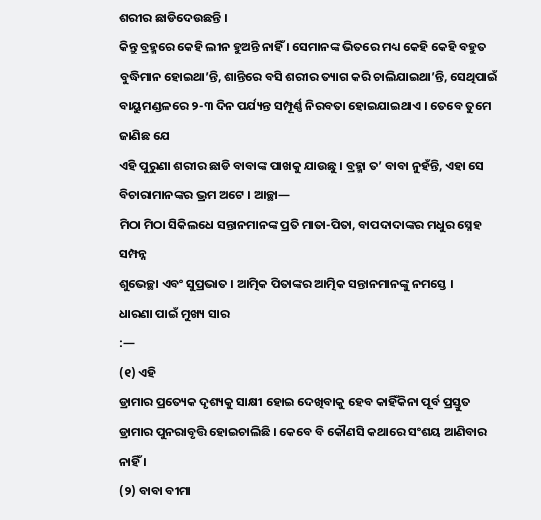ଶରୀର ଛାଡିଦେଉଛନ୍ତି ।
କିନ୍ତୁ ବ୍ରହ୍ମରେ କେହି ଲୀନ ହୁଅନ୍ତି ନାହିଁ । ସେମାନଙ୍କ ଭିତରେ ମଧ୍ୟ କେହି କେହି ବହୁତ
ବୁଦ୍ଧିମାନ ହୋଇଥା’ନ୍ତି, ଶାନ୍ତିରେ ବସି ଶରୀର ତ୍ୟାଗ କରି ଚାଲିଯାଇଥା’ନ୍ତି, ସେଥିପାଇଁ
ବାୟୁମଣ୍ଡଳରେ ୨-୩ ଦିନ ପର୍ଯ୍ୟନ୍ତ ସମ୍ପୂର୍ଣ୍ଣ ନିରବତା ହୋଇଯାଇଥାଏ । ତେବେ ତୁମେ ଜାଣିଛ ଯେ
ଏହି ପୁରୁଣା ଶରୀର ଛାଡି ବାବାଙ୍କ ପାଖକୁ ଯାଉଛୁ । ବ୍ରହ୍ମା ତ’ ବାବା ନୁହଁନ୍ତି, ଏହା ସେ
ବିଚାରାମାନଙ୍କର ଭ୍ରମ ଅଟେ । ଆଚ୍ଛା—
ମିଠା ମିଠା ସିକିଲଧେ ସନ୍ତାନମାନଙ୍କ ପ୍ରତି ମାତା-ପିତା, ବାପଦାଦାଙ୍କର ମଧୁର ସ୍ନେହ ସମ୍ପନ୍ନ
ଶୁଭେଚ୍ଛା ଏବଂ ସୁପ୍ରଭାତ । ଆତ୍ମିକ ପିତାଙ୍କର ଆତ୍ମିକ ସନ୍ତାନମାନଙ୍କୁ ନମସ୍ତେ ।
ଧାରଣା ପାଇଁ ମୁଖ୍ୟ ସାର
:—
(୧) ଏହି
ଡ୍ରାମାର ପ୍ରତ୍ୟେକ ଦୃଶ୍ୟକୁ ସାକ୍ଷୀ ହୋଇ ଦେଖିବାକୁ ହେବ କାହିଁକିନା ପୂର୍ବ ପ୍ରସ୍ତୁତ
ଡ୍ରାମାର ପୁନରାବୃତ୍ତି ହୋଇଚାଲିଛି । କେବେ ବି କୌଣସି କଥାରେ ସଂଶୟ ଆଣିବାର ନାହିଁ ।
(୨) ବାବା ବୀମା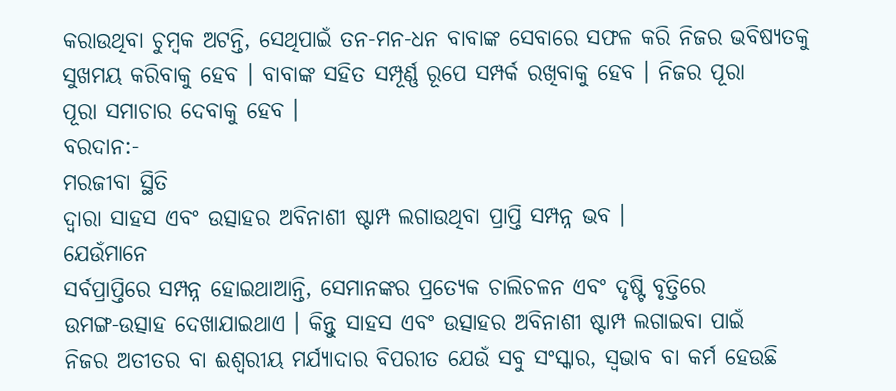କରାଉଥିବା ଚୁମ୍ବକ ଅଟନ୍ତି, ସେଥିପାଇଁ ତନ-ମନ-ଧନ ବାବାଙ୍କ ସେବାରେ ସଫଳ କରି ନିଜର ଭବିଷ୍ୟତକୁ
ସୁଖମୟ କରିବାକୁ ହେବ । ବାବାଙ୍କ ସହିତ ସମ୍ପୂର୍ଣ୍ଣ ରୂପେ ସମ୍ପର୍କ ରଖିବାକୁ ହେବ । ନିଜର ପୂରା
ପୂରା ସମାଚାର ଦେବାକୁ ହେବ ।
ବରଦାନ:-
ମରଜୀବା ସ୍ଥିତି
ଦ୍ୱାରା ସାହସ ଏବଂ ଉତ୍ସାହର ଅବିନାଶୀ ଷ୍ଟାମ୍ପ ଲଗାଉଥିବା ପ୍ରାପ୍ତି ସମ୍ପନ୍ନ ଭବ ।
ଯେଉଁମାନେ
ସର୍ବପ୍ରାପ୍ତିରେ ସମ୍ପନ୍ନ ହୋଇଥାଆନ୍ତି, ସେମାନଙ୍କର ପ୍ରତ୍ୟେକ ଚାଲିଚଳନ ଏବଂ ଦୃଷ୍ଟି ବୃତ୍ତିରେ
ଉମଙ୍ଗ-ଉତ୍ସାହ ଦେଖାଯାଇଥାଏ । କିନ୍ତୁ ସାହସ ଏବଂ ଉତ୍ସାହର ଅବିନାଶୀ ଷ୍ଟାମ୍ପ ଲଗାଇବା ପାଇଁ
ନିଜର ଅତୀତର ବା ଈଶ୍ୱରୀୟ ମର୍ଯ୍ୟାଦାର ବିପରୀତ ଯେଉଁ ସବୁ ସଂସ୍କାର, ସ୍ୱଭାବ ବା କର୍ମ ହେଉଛି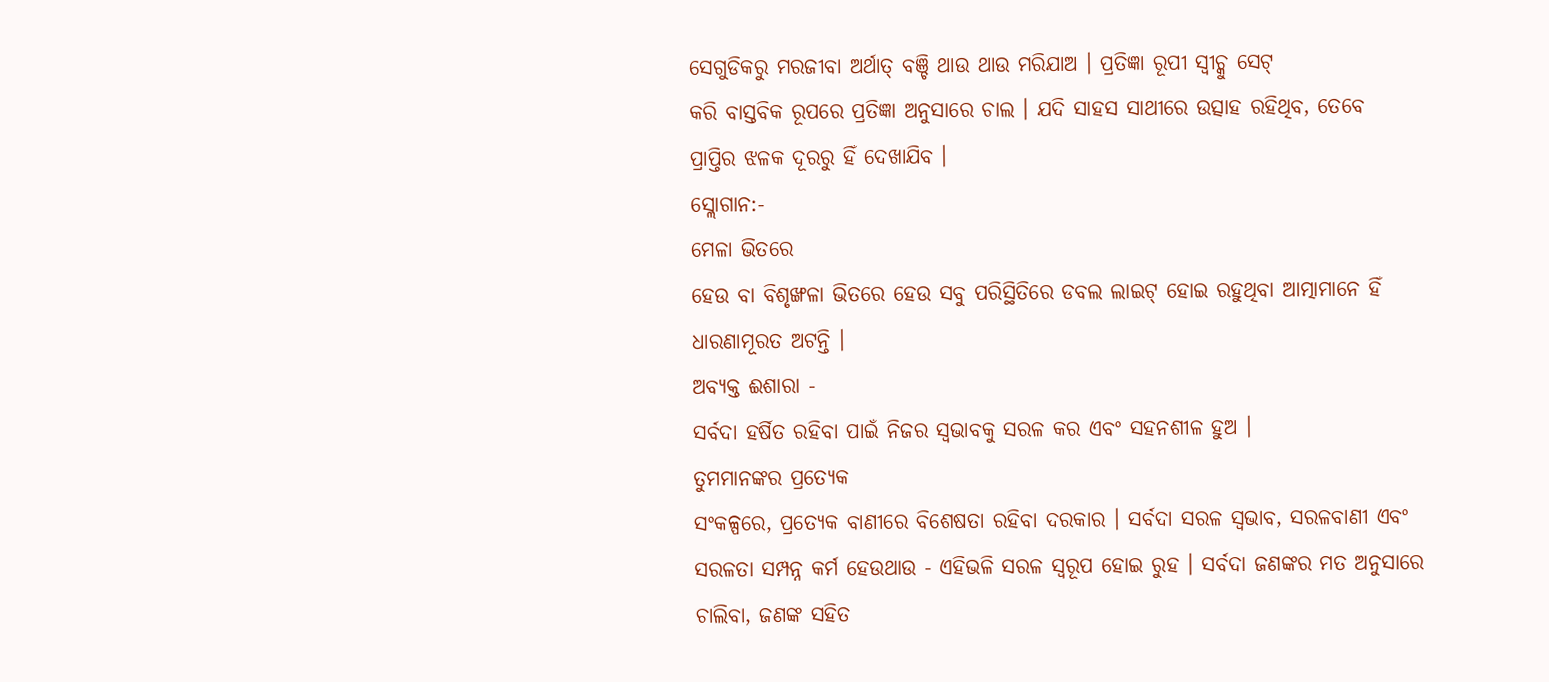ସେଗୁଡିକରୁ ମରଜୀବା ଅର୍ଥାତ୍ ବଞ୍ଚି ଥାଉ ଥାଉ ମରିଯାଅ । ପ୍ରତିଜ୍ଞା ରୂପୀ ସ୍ୱୀଚ୍କୁ ସେଟ୍
କରି ବାସ୍ତବିକ ରୂପରେ ପ୍ରତିଜ୍ଞା ଅନୁସାରେ ଚାଲ । ଯଦି ସାହସ ସାଥୀରେ ଉତ୍ସାହ ରହିଥିବ, ତେବେ
ପ୍ରାପ୍ତିର ଝଳକ ଦୂରରୁ ହିଁ ଦେଖାଯିବ ।
ସ୍ଲୋଗାନ:-
ମେଳା ଭିତରେ
ହେଉ ବା ବିଶୃଙ୍ଖଳା ଭିତରେ ହେଉ ସବୁ ପରିସ୍ଥିତିରେ ଡବଲ ଲାଇଟ୍ ହୋଇ ରହୁଥିବା ଆତ୍ମାମାନେ ହିଁ
ଧାରଣାମୂରତ ଅଟନ୍ତି ।
ଅବ୍ୟକ୍ତ ଈଶାରା -
ସର୍ବଦା ହର୍ଷିତ ରହିବା ପାଇଁ ନିଜର ସ୍ୱଭାବକୁ ସରଳ କର ଏବଂ ସହନଶୀଳ ହୁଅ ।
ତୁମମାନଙ୍କର ପ୍ରତ୍ୟେକ
ସଂକଳ୍ପରେ, ପ୍ରତ୍ୟେକ ବାଣୀରେ ବିଶେଷତା ରହିବା ଦରକାର । ସର୍ବଦା ସରଳ ସ୍ୱଭାବ, ସରଳବାଣୀ ଏବଂ
ସରଳତା ସମ୍ପନ୍ନ କର୍ମ ହେଉଥାଉ - ଏହିଭଳି ସରଳ ସ୍ୱରୂପ ହୋଇ ରୁହ । ସର୍ବଦା ଜଣଙ୍କର ମତ ଅନୁସାରେ
ଚାଲିବା, ଜଣଙ୍କ ସହିତ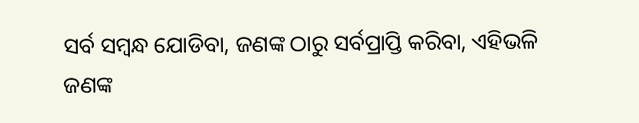ସର୍ବ ସମ୍ବନ୍ଧ ଯୋଡିବା, ଜଣଙ୍କ ଠାରୁ ସର୍ବପ୍ରାପ୍ତି କରିବା, ଏହିଭଳି
ଜଣଙ୍କ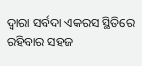ଦ୍ୱାରା ସର୍ବଦା ଏକରସ ସ୍ଥିତିରେ ରହିବାର ସହଜ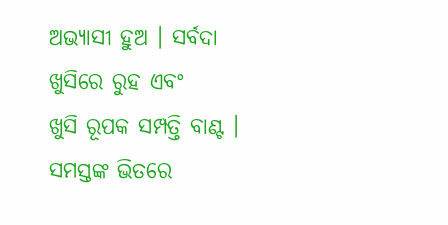ଅଭ୍ୟାସୀ ହୁଅ । ସର୍ବଦା ଖୁସିରେ ରୁହ ଏବଂ
ଖୁସି ରୂପକ ସମ୍ପତ୍ତି ବାଣ୍ଟ । ସମସ୍ତଙ୍କ ଭିତରେ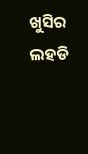ଖୁସିର ଲହଡି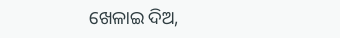ଖେଳାଇ ଦିଅ,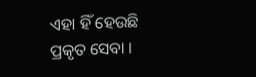ଏହା ହିଁ ହେଉଛି
ପ୍ରକୃତ ସେବା ।